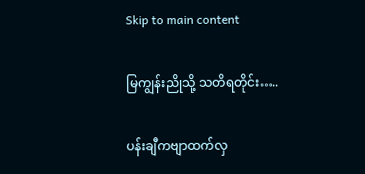Skip to main content

မြကျွန်းညိုသို့ သတိရတိုင်း…..

ပန်းချီကဗျာထက်လှ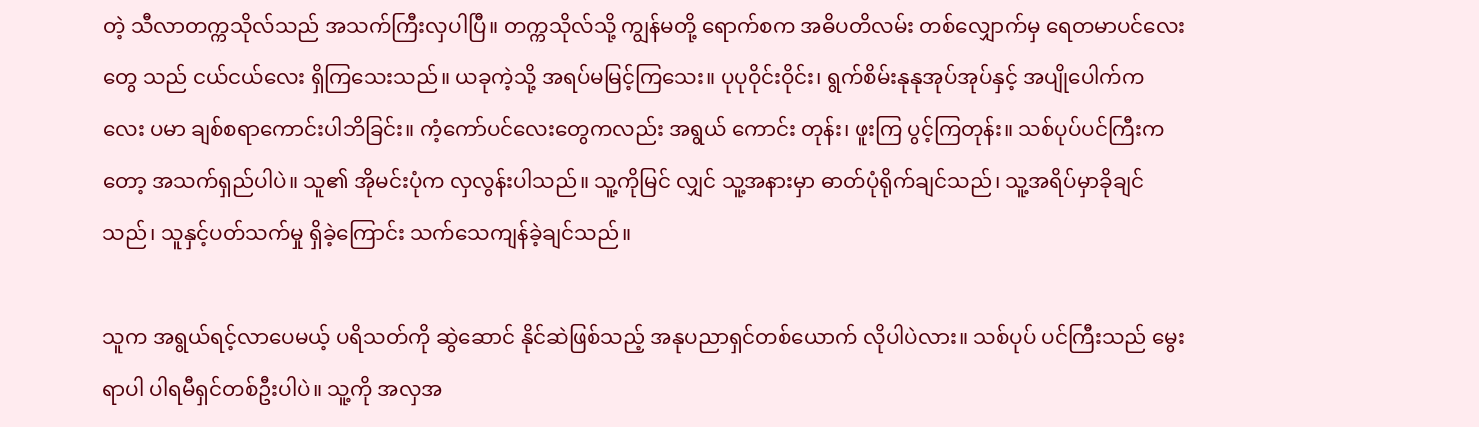တဲ့ သီလာတက္ကသိုလ်သည် အသက်ကြီးလှပါပြီ။ တက္ကသိုလ်သို့ ကျွန်မတို့ ရောက်စက အဓိပတိလမ်း တစ်လျှောက်မှ ရေတမာပင်လေးတွေ သည် ငယ်ငယ်လေး ရှိကြသေးသည်။ ယခုကဲ့သို့ အရပ်မမြင့်ကြသေး။ ပုပုဝိုင်းဝိုင်း၊ ရွက်စိမ်းနုနုအုပ်အုပ်နှင့် အပျိုပေါက်ကလေး ပမာ ချစ်စရာကောင်းပါဘိခြင်း။ ကံ့ကော်ပင်လေးတွေကလည်း အရွယ် ကောင်း တုန်း၊ ဖူးကြ ပွင့်ကြတုန်း။ သစ်ပုပ်ပင်ကြီးကတော့ အသက်ရှည်ပါပဲ။ သူ၏ အိုမင်းပုံက လှလွန်းပါသည်။ သူ့ကိုမြင် လျှင် သူ့အနားမှာ ဓာတ်ပုံရိုက်ချင်သည်၊ သူ့အရိပ်မှာခိုချင်သည်၊ သူနှင့်ပတ်သက်မှု ရှိခဲ့ကြောင်း သက်သေကျန်ခဲ့ချင်သည်။

သူက အရွယ်ရင့်လာပေမယ့် ပရိသတ်ကို ဆွဲဆောင် နိုင်ဆဲဖြစ်သည့် အနုပညာရှင်တစ်ယောက် လိုပါပဲလား။ သစ်ပုပ် ပင်ကြီးသည် မွေးရာပါ ပါရမီရှင်တစ်ဦးပါပဲ။ သူ့ကို အလှအ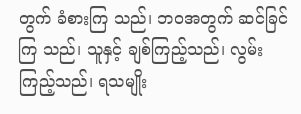တွက် ခံစားကြ သည်၊ ဘဝအတွက် ဆင်ခြင်ကြ သည်၊ သူနှင့် ချစ်ကြည့်သည်၊ လွမ်းကြည့်သည်၊ ရသမျိုး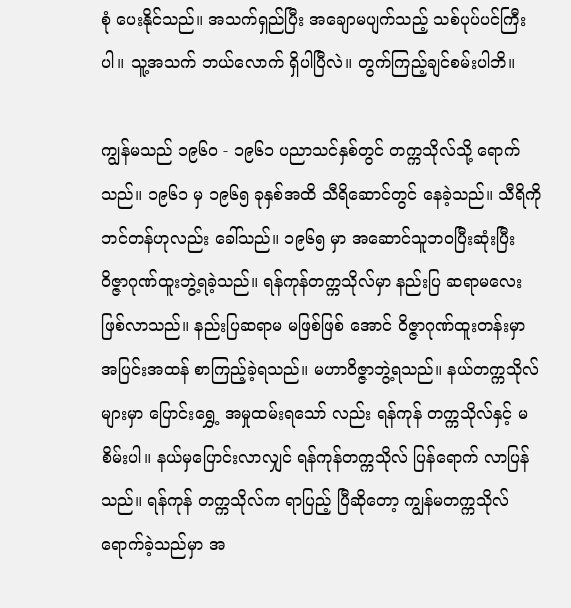စုံ ပေးနိုင်သည်။ အသက်ရှည်ပြီး အချောမပျက်သည့် သစ်ပုပ်ပင်ကြီးပါ။ သူ့အသက် ဘယ်လောက် ရှိပါပြီလဲ။ တွက်ကြည့်ချင်စမ်းပါဘိ။

ကျွန်မသည် ၁၉၆၀ - ၁၉၆၁ ပညာသင်နှစ်တွင် တက္ကသိုလ်သို့ ရောက်သည်။ ၁၉၆၁ မှ ၁၉၆၅ ခုနှစ်အထိ သီရိဆောင်တွင် နေခဲ့သည်။ သီရိကို ဘင်တန်ဟုလည်း ခေါ်သည်။ ၁၉၆၅ မှာ အဆောင်သူဘဝပြီးဆုံးပြီး ဝိဇ္ဇာဂုဏ်ထူးဘွဲ့ရခဲ့သည်။ ရန်ကုန်တက္ကသိုလ်မှာ နည်းပြ ဆရာမလေးဖြစ်လာသည်။ နည်းပြဆရာမ မဖြစ်ဖြစ် အောင် ဝိဇ္ဇာဂုဏ်ထူးတန်းမှာ အပြင်းအထန် စာကြည့်ခဲ့ရသည်။ မဟာဝိဇ္ဇာဘွဲ့ရသည်။ နယ်တက္ကသိုလ်များမှာ ပြောင်းရွှေ့ အမှုထမ်းရသော် လည်း ရန်ကုန် တက္ကသိုလ်နှင့် မစိမ်းပါ။ နယ်မှပြောင်းလာလျှင် ရန်ကုန်တက္ကသိုလ် ပြန်ရောက် လာပြန်သည်။ ရန်ကုန် တက္ကသိုလ်က ရာပြည့် ပြီဆိုတော့ ကျွန်မတက္ကသိုလ်ရောက်ခဲ့သည်မှာ အ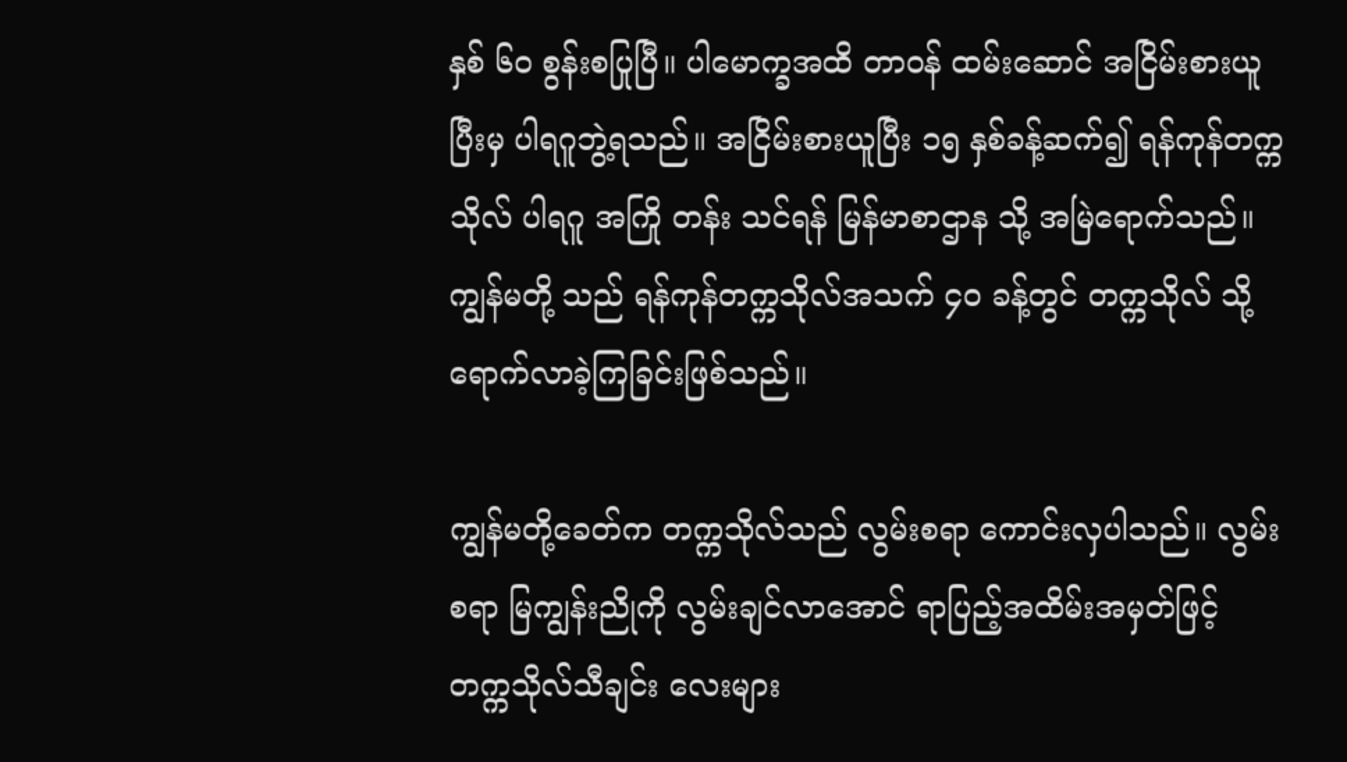နှစ် ၆၀ စွန်းစပြုပြီ။ ပါမောက္ခအထိ တာဝန် ထမ်းဆောင် အငြိမ်းစားယူပြီးမှ ပါရဂူဘွဲ့ရသည်။ အငြိမ်းစားယူပြီး ၁၅ နှစ်ခန့်ဆက်၍ ရန်ကုန်တက္ကသိုလ် ပါရဂူ အကြို တန်း သင်ရန် မြန်မာစာဌာန သို့ အမြဲရောက်သည်။ ကျွန်မတို့ သည် ရန်ကုန်တက္ကသိုလ်အသက် ၄၀ ခန့်တွင် တက္ကသိုလ် သို့ ရောက်လာခဲ့ကြခြင်းဖြစ်သည်။

ကျွန်မတို့ခေတ်က တက္ကသိုလ်သည် လွမ်းစရာ ကောင်းလှပါသည်။ လွမ်းစရာ မြကျွန်းညိုကို လွမ်းချင်လာအောင် ရာပြည့်အထိမ်းအမှတ်ဖြင့် တက္ကသိုလ်သီချင်း လေးများ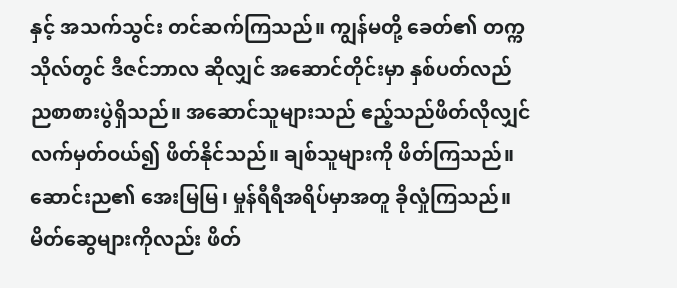နှင့် အသက်သွင်း တင်ဆက်ကြသည်။ ကျွန်မတို့ ခေတ်၏ တက္ကသိုလ်တွင် ဒီဇင်ဘာလ ဆိုလျှင် အဆောင်တိုင်းမှာ နှစ်ပတ်လည်ညစာစားပွဲရှိသည်။ အဆောင်သူများသည် ဧည့်သည်ဖိတ်လိုလျှင် လက်မှတ်ဝယ်၍ ဖိတ်နိုင်သည်။ ချစ်သူများကို ဖိတ်ကြသည်။ ဆောင်းည၏ အေးမြမြ၊ မှုန်ရီရီအရိပ်မှာအတူ ခိုလှုံကြသည်။ မိတ်ဆွေများကိုလည်း ဖိတ်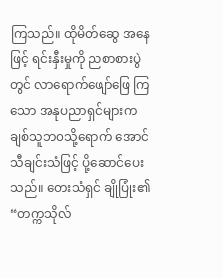ကြသည်။ ထိုမိတ်ဆွေ အနေဖြင့် ရင်းနှီးမှုကို ညစာစားပွဲတွင် လာရောက်ဖျော်ဖြေ ကြသော အနုပညာရှင်များက ချစ်သူဘ၀သို့ရောက် အောင် သီချင်းသံဖြင့် ပို့ဆောင်ပေးသည်။ တေးသံရှင် ချိုပြုံး၏ “တက္ကသိုလ်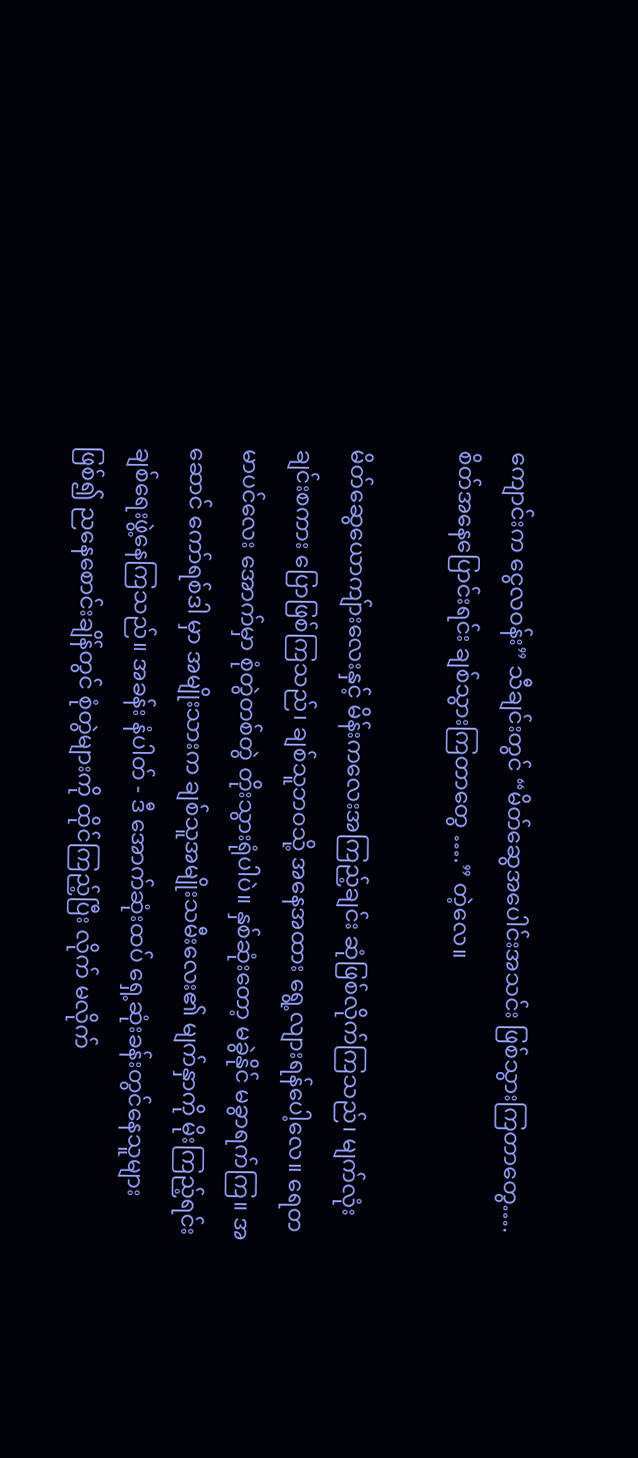ကျောင်းက ငွေလဝန်း” သီချင်းတွင် “မိတ်ဆွေအပေါင်းအသင်း ဖြစ်သွားကြတာတွေ….စိတ်အနေပြောင်းရင်း ချစ်သွားကြတာတွေ ….” တဲ့လေ။

မိတ်ဆွေယောကျ်ားလေးနှင့် မိန်းကလေးအကြည့်ချင်း ဆုံဖြစ်လိုက်ကြသည်၊ မျက်လုံးချင်းစကား ပြောဖြစ်ကြသည်၊ ချစ်သူဘဝသို့ အနေအထား ရွေ့လျားရန်ပေါ့လေ။ ရေတမာပင်လေး အောက်မှာ စုံတွဲတစ်တွဲ တိုးသွားရုံပါပဲ။ နှစ်ဆုံးတော့ မခွဲနိုင် မခွာရက်ကြ။ အဆောင် ကော်ရစ်ဒါ မှာ အမျိုးသားက ချစ်သူအမျိုးသမီးလေး၏ မျက်နှာကို မိုးကြည့်ရင်း ချစ်ရေးဖွဲ့နေကြသည်။ အခန်း နံပါတ် - ဒီ အောက်ဆုံးထပ် ရှေ့ဆုံးခန်းတွင်နေသူများဖြစ်၍ ညနေစောင်းချိန်တွင် စုံတွဲများကို ထိုင်ကြည့်ပြီး လိုက် မလိုက်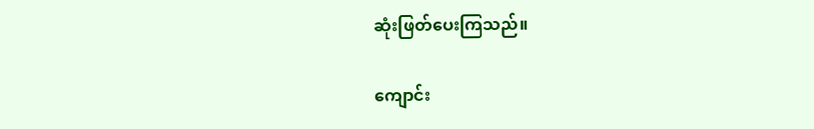ဆုံးဖြတ်ပေးကြသည်။

ကျောင်း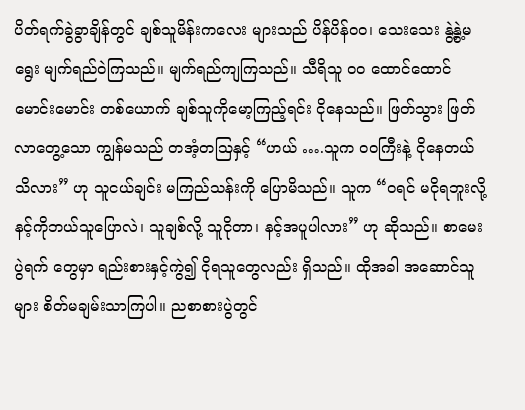ပိတ်ရက်ခွဲခွာချိန်တွင် ချစ်သူမိန်းကလေး များသည် ပိန်ပိန်ဝဝ၊ သေးသေး နွဲ့နွဲ့မရွေး မျက်ရည်ဝဲကြသည်။ မျက်ရည်ကျကြသည်။ သီရိသူ ဝဝ ထောင်ထောင် မောင်းမောင်း တစ်ယောက် ချစ်သူကိုမော့ကြည့်ရင်း ငိုနေသည်။ ဖြတ်သွား ဖြတ်လာတွေ့သော ကျွန်မသည် တအံ့တဩနှင့် “ဟယ် ….သူက ဝဝကြီးနဲ့ ငိုနေတယ် သိလား” ဟု သူငယ်ချင်း မကြည်သန်းကို ပြောမိသည်။ သူက “ဝရင် မငိုရဘူးလို့ နင့်ကိုဘယ်သူပြောလဲ၊ သူချစ်လို့ သူငိုတာ၊ နင့်အပူပါလား” ဟု ဆိုသည်။ စာမေးပွဲရက် တွေမှာ ရည်းစားနှင့်ကွဲ၍ ငိုရသူတွေလည်း ရှိသည်။ ထိုအခါ အဆောင်သူများ စိတ်မချမ်းသာကြပါ။ ညစာစားပွဲတွင်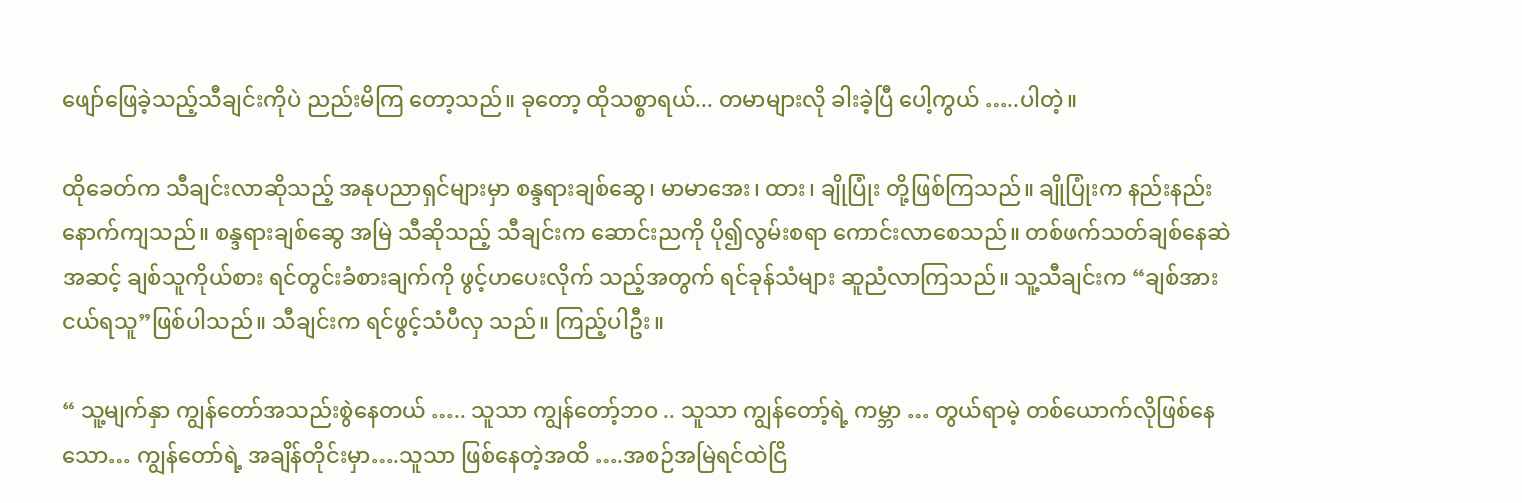ဖျော်ဖြေခဲ့သည့်သီချင်းကိုပဲ ညည်းမိကြ တော့သည်။ ခုတော့ ထိုသစ္စာရယ်... တမာများလို ခါးခဲ့ပြီ ပေါ့ကွယ် …..ပါတဲ့။

ထိုခေတ်က သီချင်းလာဆိုသည့် အနုပညာရှင်များမှာ စန္ဒရားချစ်ဆွေ၊ မာမာအေး၊ ထား၊ ချိုပြုံး တို့ဖြစ်ကြသည်။ ချိုပြုံးက နည်းနည်းနောက်ကျသည်။ စန္ဒရားချစ်ဆွေ အမြဲ သီဆိုသည့် သီချင်းက ဆောင်းညကို ပို၍လွမ်းစရာ ကောင်းလာစေသည်။ တစ်ဖက်သတ်ချစ်နေဆဲအဆင့် ချစ်သူကိုယ်စား ရင်တွင်းခံစားချက်ကို ဖွင့်ဟပေးလိုက် သည့်အတွက် ရင်ခုန်သံများ ဆူညံလာကြသည်။ သူ့သီချင်းက “ချစ်အားငယ်ရသူ”ဖြစ်ပါသည်။ သီချင်းက ရင်ဖွင့်သံပီလှ သည်။ ကြည့်ပါဦး။

“ သူ့မျက်နှာ ကျွန်တော်အသည်းစွဲနေတယ် ….. သူသာ ကျွန်တော့်ဘဝ .. သူသာ ကျွန်တော့်ရဲ့ ကမ္ဘာ … တွယ်ရာမဲ့ တစ်ယောက်လိုဖြစ်နေသော… ကျွန်တော်ရဲ့ အချိန်တိုင်းမှာ….သူသာ ဖြစ်နေတဲ့အထိ ….အစဉ်အမြဲရင်ထဲငြိ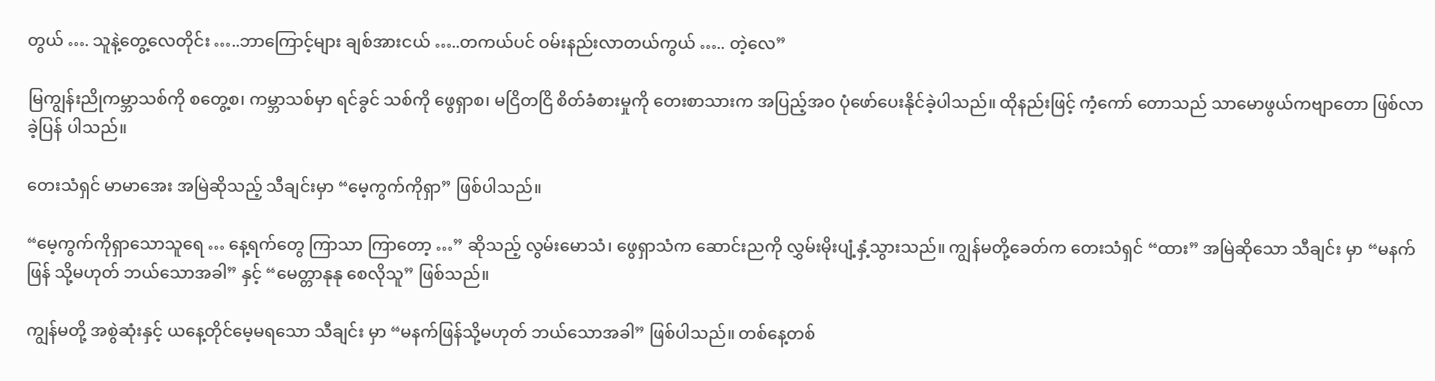တွယ် …. သူနဲ့တွေ့လေတိုင်း …..ဘာကြောင့်များ ချစ်အားငယ် …..တကယ်ပင် ဝမ်းနည်းလာတယ်ကွယ် ….. တဲ့လေ”

မြကျွန်းညိုကမ္ဘာသစ်ကို စတွေ့စ၊ ကမ္ဘာသစ်မှာ ရင်ခွင် သစ်ကို ဖွေရှာစ၊ မငြိတငြိ စိတ်ခံစားမှုကို တေးစာသားက အပြည့်အဝ ပုံဖော်ပေးနိုင်ခဲ့ပါသည်။ ထိုနည်းဖြင့် ကံ့ကော် တောသည် သာမောဖွယ်ကဗျာတော ဖြစ်လာခဲ့ပြန် ပါသည်။

တေးသံရှင် မာမာအေး အမြဲဆိုသည့် သီချင်းမှာ “မေ့ကွက်ကိုရှာ” ဖြစ်ပါသည်။

“မေ့ကွက်ကိုရှာသောသူရေ … နေ့ရက်တွေ ကြာသာ ကြာတော့ …” ဆိုသည့် လွမ်းမောသံ၊ ဖွေရှာသံက ဆောင်းညကို လွှမ်းမိုးပျံ့နှံ့သွားသည်။ ကျွန်မတို့ခေတ်က တေးသံရှင် “ထား” အမြဲဆိုသော သီချင်း မှာ “မနက်ဖြန် သို့မဟုတ် ဘယ်သောအခါ” နှင့် “မေတ္တာနုနု စေလိုသူ” ဖြစ်သည်။

ကျွန်မတို့ အစွဲဆုံးနှင့် ယနေ့တိုင်မေ့မရသော သီချင်း မှာ “မနက်ဖြန်သို့မဟုတ် ဘယ်သောအခါ” ဖြစ်ပါသည်။ တစ်နေ့တစ်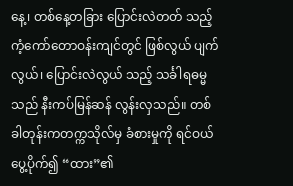နေ့၊ တစ်နေ့တခြား ပြောင်းလဲတတ် သည့် ကံ့ကော်တောဝန်းကျင်တွင် ဖြစ်လွယ် ပျက်လွယ်၊ ပြောင်းလဲလွယ် သည့် သင်္ခါရဓမ္မသည် နီးကပ်မြန်ဆန် လွန်းလှသည်။ တစ်ခါတုန်းကတက္ကသိုလ်မှ ခံစားမှုကို ရင်ဝယ်ပွေ့ပိုက်၍ “ထား”၏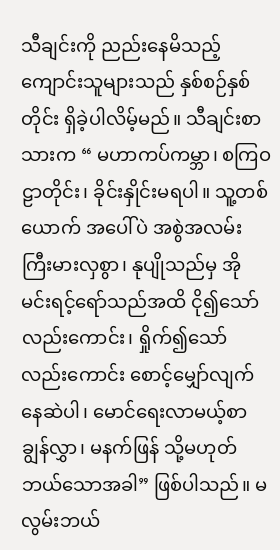သီချင်းကို ညည်းနေမိသည့် ကျောင်းသူများသည် နှစ်စဉ်နှစ်တိုင်း ရှိခဲ့ပါလိမ့်မည်။ သီချင်းစာသားက “ မဟာကပ်ကမ္ဘာ၊ စကြဝဠာတိုင်း၊ ခိုင်းနှိုင်းမရပါ။ သူ့တစ်ယောက် အပေါ်ပဲ အစွဲအလမ်း ကြီးမားလှစွာ၊ နုပျိုသည်မှ အိုမင်းရင့်ရော်သည်အထိ ငို၍သော်လည်းကောင်း၊ ရှိုက်၍သော်လည်းကောင်း စောင့်မျှော်လျက် နေဆဲပါ၊ မောင်ရေးလာမယ့်စာချွန်လွှာ၊ မနက်ဖြန် သို့မဟုတ် ဘယ်သောအခါ” ဖြစ်ပါသည်။ မလွမ်းဘယ်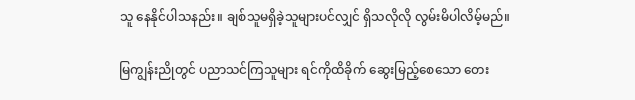သူ နေနိုင်ပါသနည်း။ ချစ်သူမရှိခဲ့သူများပင်လျှင် ရှိသလိုလို လွမ်းမိပါလိမ့်မည်။

မြကျွန်းညိုတွင် ပညာသင်ကြသူများ ရင်ကိုထိခိုက် ဆွေးမြည့်စေသော တေး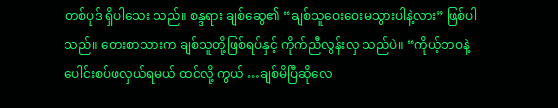တစ်ပုဒ် ရှိပါသေး သည်။ စန္ဒရား ချစ်ဆွေ၏ “ချစ်သူဝေးဝေးမသွားပါနဲ့လား” ဖြစ်ပါသည်။ တေးစာသားက ချစ်သူတို့ဖြစ်ရပ်နှင့် ကိုက်ညီလွန်းလှ သည်ပဲ။ “ကိုယ့်ဘဝနဲ့ပေါင်းစပ်ဖလှယ်ရမယ် ထင်လို့ ကွယ် …ချစ်မိပြီဆိုလေ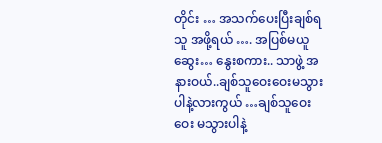တိုင်း … အသက်ပေးပြီးချစ်ရသူ အဖို့ရယ် …. အပြစ်မယူ ဆွေး… နွေးစကား.. သာဖွဲ့ အနားဝယ်..ချစ်သူဝေးဝေးမသွားပါနဲ့လားကွယ် …ချစ်သူဝေးဝေး မသွားပါနဲ့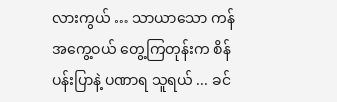လားကွယ် … သာယာသော ကန်အကွေ့ဝယ် တွေ့ကြတုန်းက စိန်ပန်းပြာနဲ့ ပဏာရ သူရယ် ... ခင်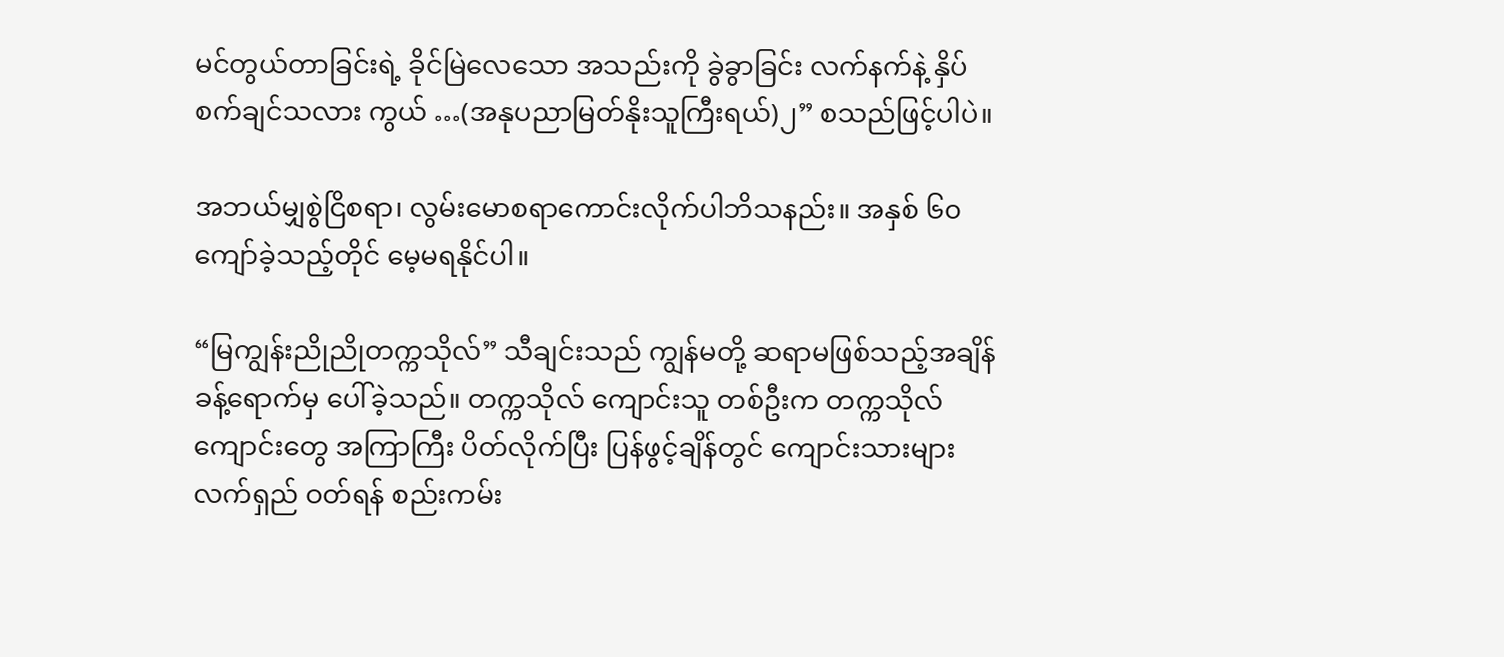မင်တွယ်တာခြင်းရဲ့ ခိုင်မြဲလေသော အသည်းကို ခွဲခွာခြင်း လက်နက်နဲ့ နှိပ်စက်ချင်သလား ကွယ် …(အနုပညာမြတ်နိုးသူကြီးရယ်)၂” စသည်ဖြင့်ပါပဲ။

အဘယ်မျှစွဲငြိစရာ၊ လွမ်းမောစရာကောင်းလိုက်ပါဘိသနည်း။ အနှစ် ၆၀ ကျော်ခဲ့သည့်တိုင် မေ့မရနိုင်ပါ။

“မြကျွန်းညိုညိုတက္ကသိုလ်” သီချင်းသည် ကျွန်မတို့ ဆရာမဖြစ်သည့်အချိန်ခန့်ရောက်မှ ပေါ်ခဲ့သည်။ တက္ကသိုလ် ကျောင်းသူ တစ်ဦးက တက္ကသိုလ်ကျောင်းတွေ အကြာကြီး ပိတ်လိုက်ပြီး ပြန်ဖွင့်ချိန်တွင် ကျောင်းသားများ လက်ရှည် ဝတ်ရန် စည်းကမ်း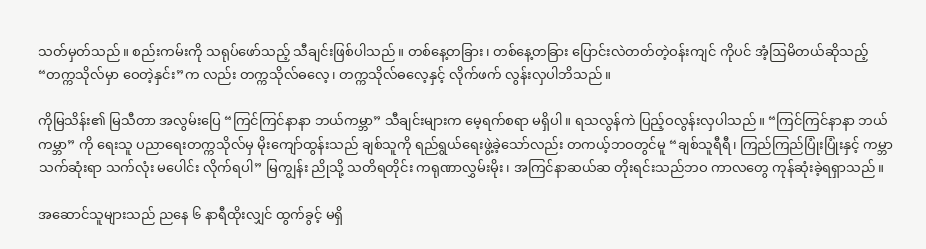သတ်မှတ်သည်။ စည်းကမ်းကို သရုပ်ဖော်သည့် သီချင်းဖြစ်ပါသည်။ တစ်နေ့တခြား၊ တစ်နေ့တခြား ပြောင်းလဲတတ်တဲ့ဝန်းကျင် ကိုပင် အံ့ဩမိတယ်ဆိုသည့် “တက္ကသိုလ်မှာ ဝေတဲ့နှင်း”က လည်း တက္ကသိုလ်ဓလေ့၊ တက္ကသိုလ်ဓလေ့နှင့် လိုက်ဖက် လွန်းလှပါဘိသည်။

ကိုမြသိန်း၏ မြသီတာ အလွမ်းပြေ “ကြင်ကြင်နာနာ ဘယ်ကမ္ဘာ” သီချင်းများက မေ့ရက်စရာ မရှိပါ။ ရသလွန်ကဲ ပြည့်ဝလွန်းလှပါသည်။ “ကြင်ကြင်နာနာ ဘယ်ကမ္ဘာ” ကို ရေးသူ ပညာရေးတက္ကသိုလ်မှ မိုးကျော်ထွန်းသည် ချစ်သူကို ရည်ရွယ်ရေးဖွဲ့ခဲ့သော်လည်း တကယ့်ဘဝတွင်မူ “ချစ်သူရီရီ၊ ကြည်ကြည်ပြုံးပြုံးနှင့် ကမ္ဘာသက်ဆုံးရာ သက်လုံး မပေါင်း လိုက်ရပါ” မြကျွန်း ညိုသို့ သတိရတိုင်း ကရုဏာလွှမ်းမိုး၊ အကြင်နာဆယ်ဆ တိုးရင်းသည်ဘဝ ကာလတွေ ကုန်ဆုံးခဲ့ရရှာသည်။

အဆောင်သူများသည် ညနေ ၆ နာရီထိုးလျှင် ထွက်ခွင့် မရှိ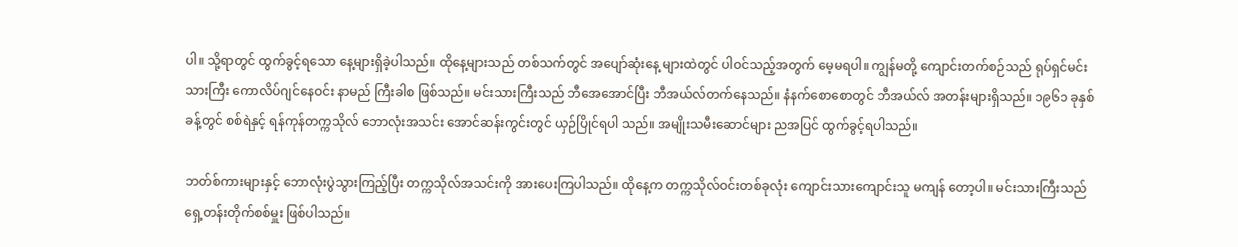ပါ။ သို့ရာတွင် ထွက်ခွင့်ရသော နေ့များရှိခဲ့ပါသည်။ ထိုနေ့များသည် တစ်သက်တွင် အပျော်ဆုံးနေ့ များထဲတွင် ပါဝင်သည့်အတွက် မေ့မရပါ။ ကျွန်မတို့ ကျောင်းတက်စဉ်သည် ရုပ်ရှင်မင်းသားကြီး ကောလိပ်ဂျင်နေဝင်း နာမည် ကြီးခါစ ဖြစ်သည်။ မင်းသားကြီးသည် ဘီအေအောင်ပြီး ဘီအယ်လ်တက်နေသည်။ နံနက်စောစောတွင် ဘီအယ်လ် အတန်းများရှိသည်။ ၁၉၆၁ ခုနှစ်ခန့်တွင် စစ်ရဲနှင့် ရန်ကုန်တက္ကသိုလ် ဘောလုံးအသင်း အောင်ဆန်းကွင်းတွင် ယှဉ်ပြိုင်ရပါ သည်။ အမျိုးသမီးဆောင်များ ညအပြင် ထွက်ခွင့်ရပါသည်။

ဘတ်စ်ကားများနှင့် ဘောလုံးပွဲသွားကြည့်ပြီး တက္ကသိုလ်အသင်းကို အားပေးကြပါသည်။ ထိုနေ့က တက္ကသိုလ်ဝင်းတစ်ခုလုံး ကျောင်းသားကျောင်းသူ မကျန် တော့ပါ။ မင်းသားကြီးသည် ရှေ့တန်းတိုက်စစ်မှူး ဖြစ်ပါသည်။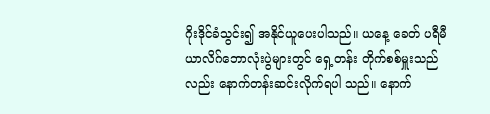ဂိုးဒိုင်ခံသွင်း၍ အနိုင်ယူပေးပါသည်။ ယနေ့ ခေတ် ပရီမီယာလိဂ်ဘောလုံးပွဲများတွင် ရှေ့တန်း တိုက်စစ်မှူးသည်လည်း နောက်တန်းဆင်းလိုက်ရပါ သည်။ နောက်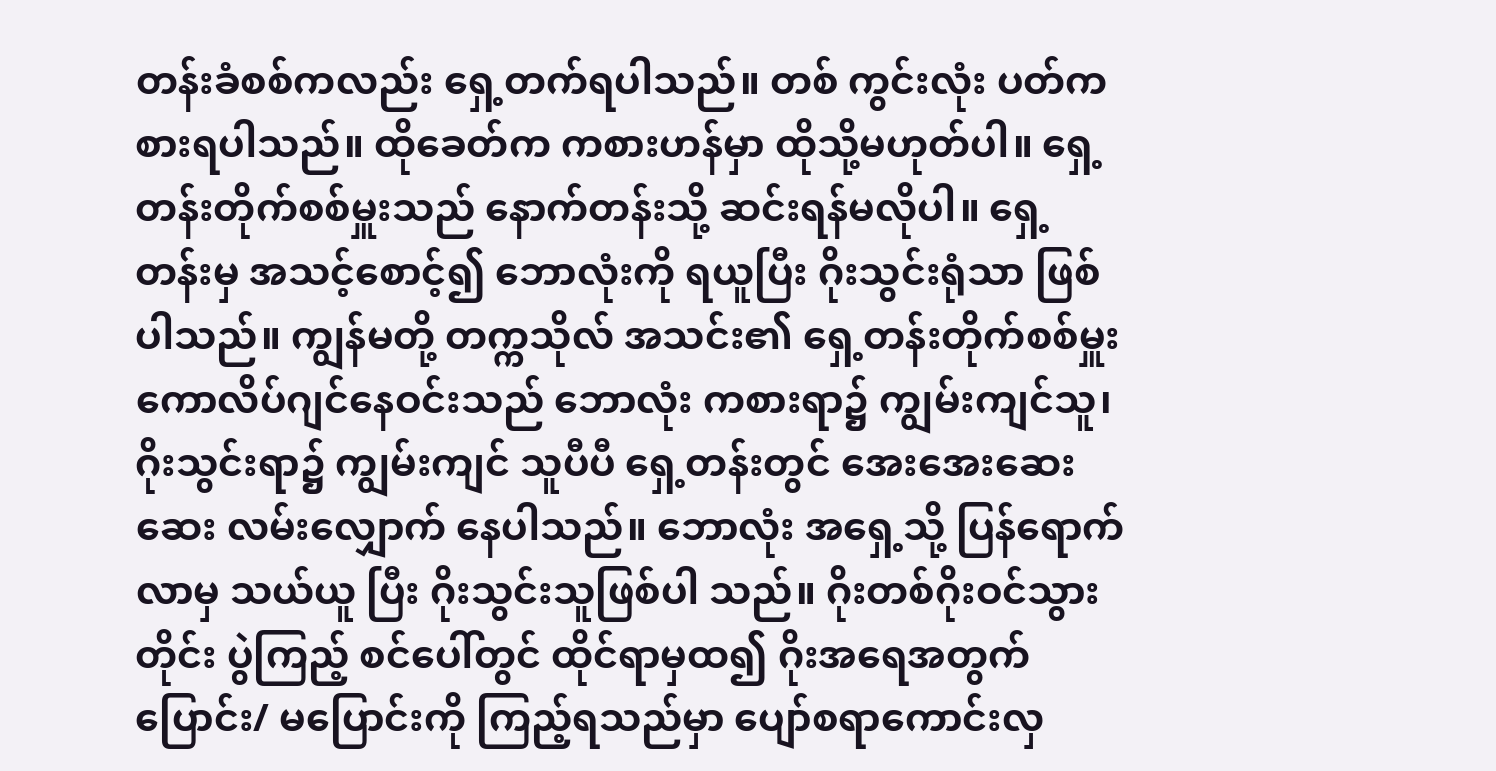တန်းခံစစ်ကလည်း ရှေ့တက်ရပါသည်။ တစ် ကွင်းလုံး ပတ်ကစားရပါသည်။ ထိုခေတ်က ကစားဟန်မှာ ထိုသို့မဟုတ်ပါ။ ရှေ့တန်းတိုက်စစ်မှူးသည် နောက်တန်းသို့ ဆင်းရန်မလိုပါ။ ရှေ့တန်းမှ အသင့်စောင့်၍ ဘောလုံးကို ရယူပြီး ဂိုးသွင်းရုံသာ ဖြစ်ပါသည်။ ကျွန်မတို့ တက္ကသိုလ် အသင်း၏ ရှေ့တန်းတိုက်စစ်မှူး ကောလိပ်ဂျင်နေဝင်းသည် ဘောလုံး ကစားရာ၌ ကျွမ်းကျင်သူ၊ ဂိုးသွင်းရာ၌ ကျွမ်းကျင် သူပီပီ ရှေ့တန်းတွင် အေးအေးဆေးဆေး လမ်းလျှောက် နေပါသည်။ ဘောလုံး အရှေ့သို့ ပြန်ရောက်လာမှ သယ်ယူ ပြီး ဂိုးသွင်းသူဖြစ်ပါ သည်။ ဂိုးတစ်ဂိုးဝင်သွားတိုင်း ပွဲကြည့် စင်ပေါ်တွင် ထိုင်ရာမှထ၍ ဂိုးအရေအတွက် ပြောင်း/ မပြောင်းကို ကြည့်ရသည်မှာ ပျော်စရာကောင်းလှ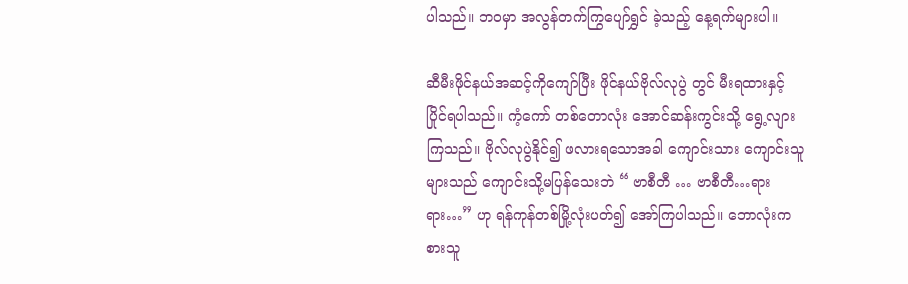ပါသည်။ ဘဝမှာ အလွန်တက်ကြွပျော်ရွှင် ခဲ့သည့် နေ့ရက်များပါ။

ဆီမီးဖိုင်နယ်အဆင့်ကိုကျော်ပြီး ဖိုင်နယ်ဗိုလ်လုပွဲ တွင် မီးရထားနှင့် ပြိုင်ရပါသည်။ ကံ့ကော် တစ်တောလုံး အောင်ဆန်းကွင်းသို့ ရွေ့လျားကြသည်။ ဗိုလ်လုပွဲနိုင်၍ ဖလားရသောအခါ ကျောင်းသား ကျောင်းသူများသည် ကျောင်းသို့မပြန်သေးဘဲ “ ဗာစီတီ … ဗာစီတီ…ရားရား…” ဟု ရန်ကုန်တစ်မြို့လုံးပတ်၍ အော်ကြပါသည်။ ဘောလုံးကစားသူ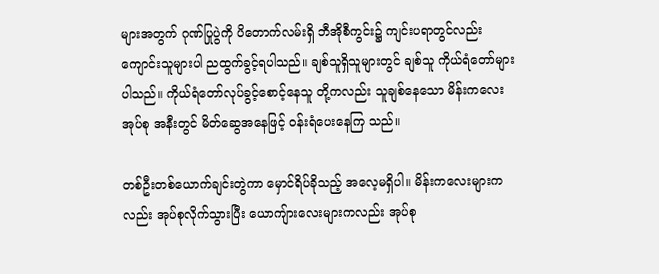များအတွက် ဂုဏ်ပြုပွဲကို ပိတောက်လမ်းရှိ ဘီအိုစီကွင်း၌ ကျင်းပရာတွင်လည်း ကျောင်းသူများပါ ညထွက်ခွင့်ရပါသည်။ ချစ်သူရှိသူများတွင် ချစ်သူ ကိုယ်ရံတော်များပါသည်။ ကိုယ်ရံတော်လုပ်ခွင့်စောင့်နေသူ တို့ကလည်း သူချစ်နေသော မိန်းကလေးအုပ်စု အနီးတွင် မိတ်ဆွေအနေဖြင့် ဝန်းရံပေးနေကြ သည်။

တစ်ဦးတစ်ယောက်ချင်းတွဲကာ မှောင်ရိပ်ခိုသည့် အလေ့မရှိပါ။ မိန်းကလေးများကလည်း အုပ်စုလိုက်သွားပြီး ယောကျ်ားလေးများကလည်း အုပ်စု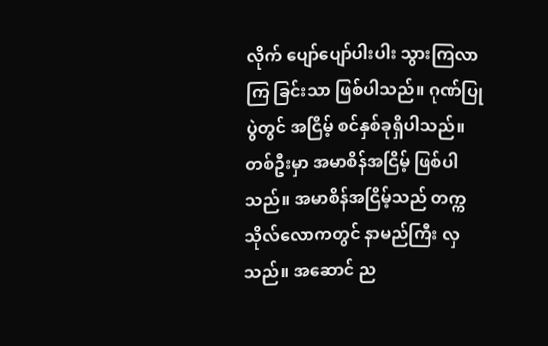လိုက် ပျော်ပျော်ပါးပါး သွားကြလာကြ ခြင်းသာ ဖြစ်ပါသည်။ ဂုဏ်ပြုပွဲတွင် အငြိမ့် စင်နှစ်ခုရှိပါသည်။ တစ်ဦးမှာ အမာစိန်အငြိမ့် ဖြစ်ပါသည်။ အမာစိန်အငြိမ့်သည် တက္ကသိုလ်လောကတွင် နာမည်ကြီး လှသည်။ အဆောင် ည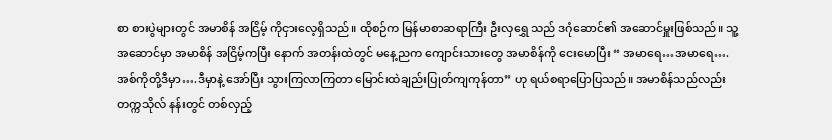စာ စားပွဲများတွင် အမာစိန် အငြိမ့် ကိုငှားလေ့ရှိသည်။ ထိုစဉ်က မြန်မာစာဆရာကြီး ဦးလှရွှေ သည် ဒဂုံဆောင်၏ အဆောင်မှူးဖြစ်သည်။ သူ့အဆောင်မှာ အမာစိန် အငြိမ့်ကပြီး နောက် အတန်းထဲတွင် မနေ့ညက ကျောင်းသားတွေ အမာစိန်ကို ငေးမောပြီး “ အမာရေ…အမာရေ…. အစ်ကိုတို့ဒီမှာ….ဒီမှာနဲ့ အော်ပြီး သွားကြလာကြတာ မြောင်းထဲချည်းပြုတ်ကျကုန်တာ” ဟု ရယ်စရာပြောပြသည်။ အမာစိန်သည်လည်း တက္ကသိုလ် နန်းတွင် တစ်လှည့်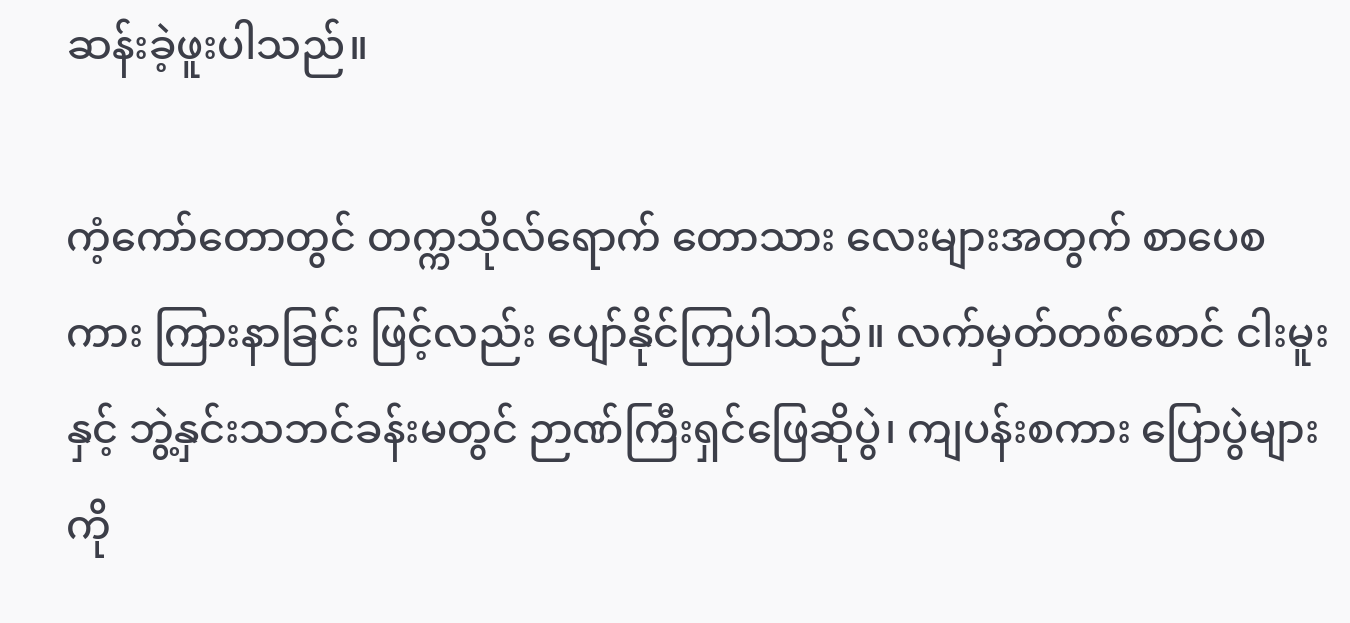ဆန်းခဲ့ဖူးပါသည်။

ကံ့ကော်တောတွင် တက္ကသိုလ်ရောက် တောသား လေးများအတွက် စာပေစကား ကြားနာခြင်း ဖြင့်လည်း ပျော်နိုင်ကြပါသည်။ လက်မှတ်တစ်စောင် ငါးမူးနှင့် ဘွဲ့နှင်းသဘင်ခန်းမတွင် ဉာဏ်ကြီးရှင်ဖြေဆိုပွဲ၊ ကျပန်းစကား ပြောပွဲများကို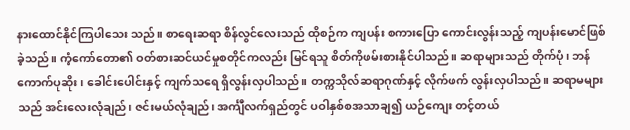နားထောင်နိုင်ကြပါသေး သည်။ စာရေးဆရာ စိန်လွင်လေးသည် ထိုစဉ်က ကျပန်း စကားပြော ကောင်းလွန်းသည့် ကျပန်းမောင်ဖြစ်ခဲ့သည်။ ကံ့ကော်တော၏ ဝတ်စားဆင်ယင်မှုစတိုင်ကလည်း မြင်ရသူ စိတ်ကိုဖမ်းစားနိုင်ပါသည်။ ဆရာများသည် တိုက်ပုံ၊ ဘန်ကောက်ပုဆိုး၊ ခေါင်းပေါင်းနှင့် ကျက်သရေ ရှိလွန်းလှပါသည်။ တက္ကသိုလ်ဆရာဂုဏ်နှင့် လိုက်ဖက် လွန်းလှပါသည်။ ဆရာမများသည် အင်းလေးလုံချည်၊ ဇင်းမယ်လုံချည်၊ အင်္ကျီလက်ရှည်တွင် ပဝါနှစ်စအသာချ၍ ယဉ်ကျေး တင့်တယ်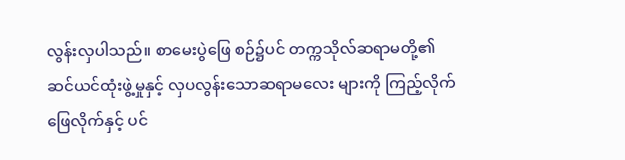လွန်းလှပါသည်။ စာမေးပွဲဖြေ စဉ်၌ပင် တက္ကသိုလ်ဆရာမတို့၏ ဆင်ယင်ထုံးဖွဲ့မှုနှင့် လှပလွန်းသောဆရာမလေး များကို ကြည့်လိုက်ဖြေလိုက်နှင့် ပင်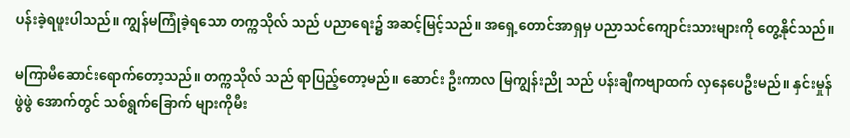ပန်းခဲ့ရဖူးပါသည်။ ကျွန်မကြုံခဲ့ရသော တက္ကသိုလ် သည် ပညာရေး၌ အဆင့်မြင့်သည်။ အရှေ့တောင်အာရှမှ ပညာသင်ကျောင်းသားများကို တွေ့နိုင်သည်။

မကြာမီဆောင်းရောက်တော့သည်။ တက္ကသိုလ် သည် ရာပြည့်တော့မည်။ ဆောင်း ဦးကာလ မြကျွန်းညို သည် ပန်းချီကဗျာထက် လှနေပေဦးမည်။ နှင်းမှုန်ဖွဲဖွဲ အောက်တွင် သစ်ရွက်ခြောက် များကိုမီး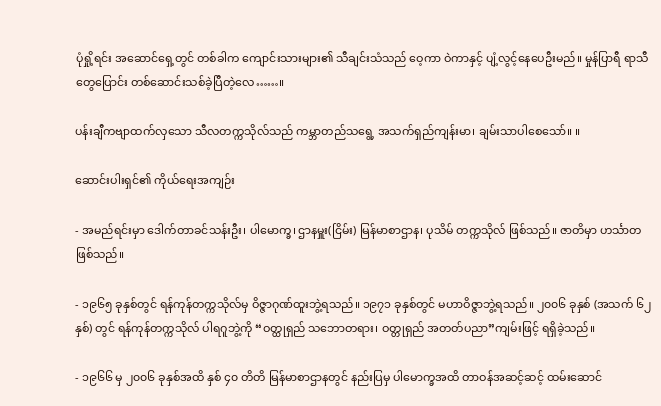ပုံရှို့ရင်း အဆောင်ရှေ့တွင် တစ်ခါက ကျောင်းသားများ၏ သီချင်းသံသည် ဝေ့ကာ ဝဲကာနှင့် ပျံ့လွင့်နေပေဦးမည်။ မှုန်ပြာရီ ရာသီ တွေပြောင်း တစ်ဆောင်းသစ်ခဲ့ပြီတဲ့လေ……။

ပန်းချီကဗျာထက်လှသော သီလတက္ကသိုလ်သည် ကမ္ဘာတည်သရွေ့ အသက်ရှည်ကျန်းမာ၊ ချမ်းသာပါစေသော်။ ။

ဆောင်းပါးရှင်၏ ကိုယ်ရေးအကျဉ်း

- အမည်ရင်းမှာ ဒေါက်တာခင်သန်းဦး၊ ပါမောက္ခ၊ ဌာနမှူး(ငြိမ်း) မြန်မာစာဌာန၊ ပုသိမ် တက္ကသိုလ် ဖြစ်သည်။ ဇာတိမှာ ဟင်္သာတဖြစ်သည်။

- ၁၉၆၅ ခုနှစ်တွင် ရန်ကုန်တက္ကသိုလ်မှ ဝိဇ္ဇာဂုဏ်ထူးဘွဲ့ရသည်။ ၁၉၇၁ ခုနှစ်တွင် မဟာဝိဇ္ဇာဘွဲ့ရသည်။ ၂၀၀၆ ခုနှစ် (အသက် ၆၂ နှစ်) တွင် ရန်ကုန်တက္ကသိုလ် ပါရဂူဘွဲ့ကို “ဝတ္ထုရှည် သဘောတရား၊ ဝတ္တုရှည် အတတ်ပညာ”ကျမ်းဖြင့် ရရှိခဲ့သည်။

- ၁၉၆၆ မှ ၂၀၀၆ ခုနှစ်အထိ နှစ် ၄၀ တိတိ မြန်မာစာဌာနတွင် နည်းပြမှ ပါမောက္ခအထိ တာဝန်အဆင့်ဆင့် ထမ်းဆောင်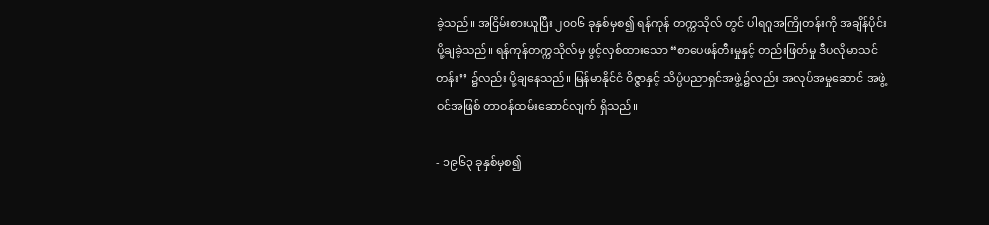ခဲ့သည်။ အငြိမ်းစားယူပြီး ၂၀၀၆ ခုနှစ်မှစ၍ ရန်ကုန် တက္ကသိုလ် တွင် ပါရဂူအကြိုတန်းကို အချိန်ပိုင်း ပို့ချခဲ့သည်။ ရန်ကုန်တက္ကသိုလ်မှ ဖွင့်လှစ်ထားသော “စာပေဖန်တီးမှုနှင့် တည်းဖြတ်မှု ဒီပလိုမာသင်တန်း’’ ၌လည်း ပို့ချနေသည်။ မြန်မာနိုင်ငံ ဝိဇ္ဇာနှင့် သိပ္ပံပညာရှင်အဖွဲ့၌လည်း အလုပ်အမှုဆောင် အဖွဲ့ဝင်အဖြစ် တာဝန်ထမ်းဆောင်လျက် ရှိသည်။

- ၁၉၆၃ ခုနှစ်မှစ၍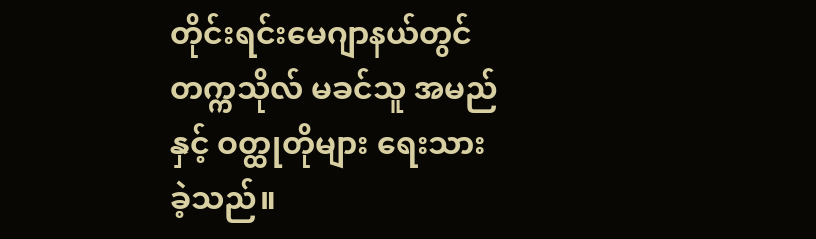တိုင်းရင်းမေဂျာနယ်တွင် တက္ကသိုလ် မခင်သူ အမည်နှင့် ဝတ္ထုတိုများ ရေးသားခဲ့သည်။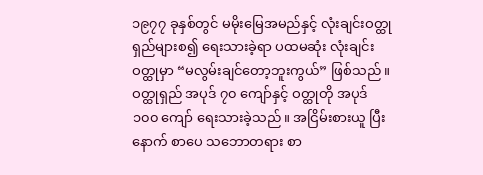၁၉၇၇ ခုနှစ်တွင် မမိုးမြေအမည်နှင့် လုံးချင်းဝတ္ထုရှည်များစ၍ ရေးသားခဲ့ရာ ပထမဆုံး လုံးချင်းဝတ္ထုမှာ “မလွမ်းချင်တော့ဘူးကွယ်” ဖြစ်သည်။ ဝတ္ထုရှည် အပုဒ် ၇၀ ကျော်နှင့် ဝတ္ထုတို အပုဒ် ၁၀၀ ကျော် ရေးသားခဲ့သည်။ အငြိမ်းစားယူ ပြီးနောက် စာပေ သဘောတရား စာ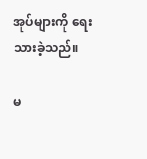အုပ်များကို ရေးသားခဲ့သည်။

မ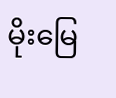မိုးမြေ